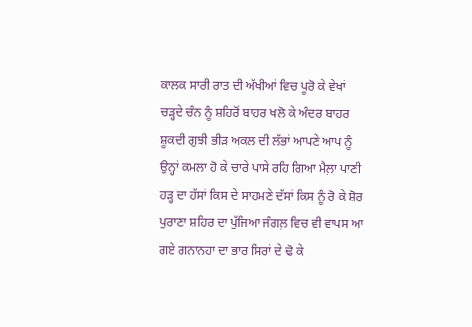ਕਾਲਕ ਸਾਰੀ ਰਾਤ ਦੀ ਅੱਖੀਆਂ ਵਿਚ ਪੂਰੋ ਕੇ ਵੇਖਾਂ ਚੜ੍ਹਦੇ ਚੰਨ ਨੂੰ ਸ਼ਹਿਰੋਂ ਬਾਹਰ ਖਲੋ ਕੇ ਅੰਦਰ ਬਾਹਰ ਸ਼ੂਕਦੀ ਗੁਝੀ ਭੀੜ ਅਕਲ ਦੀ ਲੱਭਾਂ ਆਪਣੇ ਆਪ ਨੂੰ ਉਨ੍ਹਾਂ ਕਮਲਾ ਹੋ ਕੇ ਚਾਰੇ ਪਾਸੇ ਰਹਿ ਗਿਆ ਮੈਲ਼ਾ ਪਾਣੀ ਹੜ੍ਹ ਦਾ ਹੱਸਾਂ ਕਿਸ ਦੇ ਸਾਹਮਣੇ ਦੱਸਾਂ ਕਿਸ ਨੂੰ ਰੋ ਕੇ ਸ਼ੋਰ ਪੁਰਾਣਾ ਸ਼ਹਿਰ ਦਾ ਪੁੱਜਿਆ ਜੰਗਲ਼ ਵਿਚ ਵੀ ਵਾਪਸ ਆ ਗਏ ਗਨਾਨਹਾ ਦਾ ਭਾਰ ਸਿਰਾਂ ਦੇ ਢੋ ਕੇ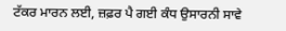ਟੱਕਰ ਮਾਰਨ ਲਈ, ਜ਼ਫ਼ਰ ਪੈ ਗਈ ਕੰਧ ਉਸਾਰਨੀ ਸਾਵੇ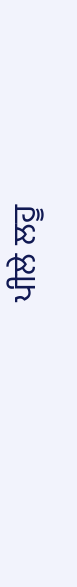ਪੀਲੇ ਲਹੂ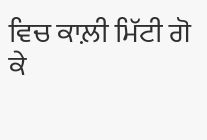ਵਿਚ ਕਾਲ਼ੀ ਮਿੱਟੀ ਗੋ ਕੇ